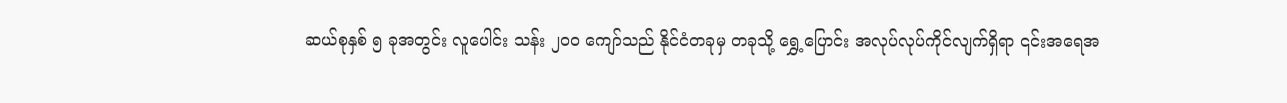ဆယ်စုနှစ် ၅ ခုအတွင်း လူပေါင်း သန်း ၂၀၀ ကျော်သည် နိုင်ငံတခုမှ တခုသို့ ရွှေ့ပြောင်း အလုပ်လုပ်ကိုင်လျက်ရှိရာ ၎င်းအရေအ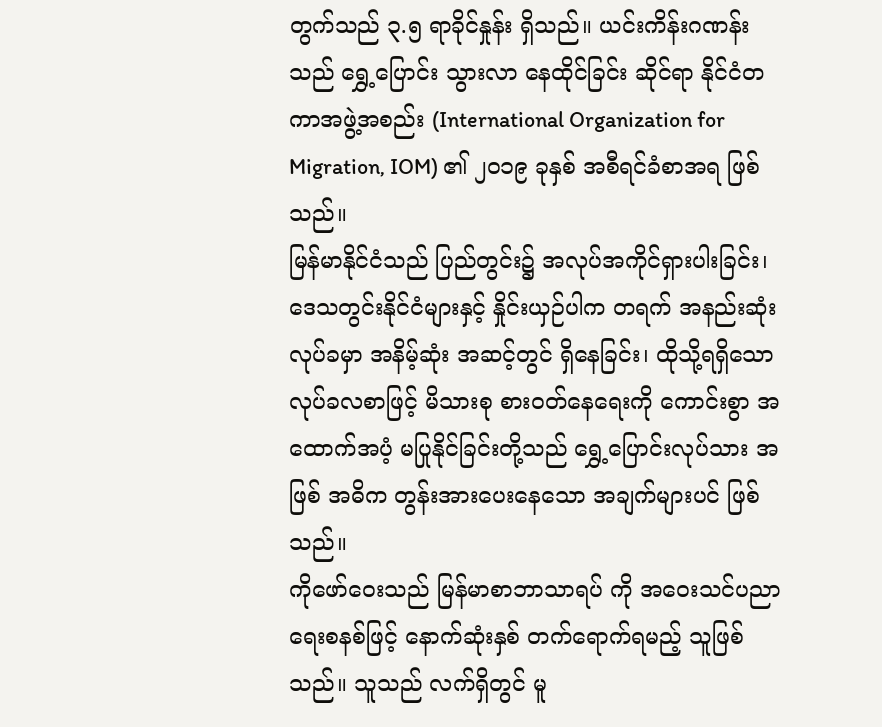တွက်သည် ၃.၅ ရာခိုင်နှုန်း ရှိသည်။ ယင်းကိန်းဂဏန်းသည် ရွှေ့ပြောင်း သွားလာ နေထိုင်ခြင်း ဆိုင်ရာ နိုင်ငံတကာအဖွဲ့အစည်း (International Organization for Migration, IOM) ၏ ၂၀၁၉ ခုနှစ် အစီရင်ခံစာအရ ဖြစ်သည်။
မြန်မာနိုင်ငံသည် ပြည်တွင်း၌ အလုပ်အကိုင်ရှားပါးခြင်း၊ ဒေသတွင်းနိုင်ငံများနှင့် နှိုင်းယှဉ်ပါက တရက် အနည်းဆုံး လုပ်ခမှာ အနိမ့်ဆုံး အဆင့်တွင် ရှိနေခြင်း၊ ထိုသို့ရရှိသော လုပ်ခလစာဖြင့် မိသားစု စားဝတ်နေရေးကို ကောင်းစွာ အထောက်အပံ့ မပြုနိုင်ခြင်းတို့သည် ရွှေ့ပြောင်းလုပ်သား အဖြစ် အဓိက တွန်းအားပေးနေသော အချက်များပင် ဖြစ်သည်။
ကိုဖော်ဝေးသည် မြန်မာစာဘာသာရပ် ကို အဝေးသင်ပညာရေးစနစ်ဖြင့် နောက်ဆုံးနှစ် တက်ရောက်ရမည့် သူဖြစ်သည်။ သူသည် လက်ရှိတွင် မူ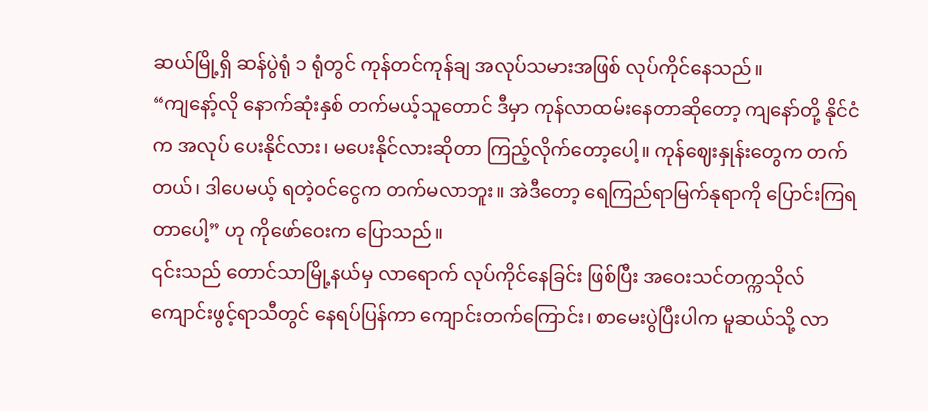ဆယ်မြို့ရှိ ဆန်ပွဲရုံ ၁ ရုံတွင် ကုန်တင်ကုန်ချ အလုပ်သမားအဖြစ် လုပ်ကိုင်နေသည်။
“ကျနော့်လို နောက်ဆုံးနှစ် တက်မယ့်သူတောင် ဒီမှာ ကုန်လာထမ်းနေတာဆိုတော့ ကျနော်တို့ နိုင်ငံက အလုပ် ပေးနိုင်လား၊ မပေးနိုင်လားဆိုတာ ကြည့်လိုက်တော့ပေါ့။ ကုန်ဈေးနှုန်းတွေက တက်တယ်၊ ဒါပေမယ့် ရတဲ့ဝင်ငွေက တက်မလာဘူး။ အဲဒီတော့ ရေကြည်ရာမြက်နုရာကို ပြောင်းကြရတာပေါ့” ဟု ကိုဖော်ဝေးက ပြောသည်။
၎င်းသည် တောင်သာမြို့နယ်မှ လာရောက် လုပ်ကိုင်နေခြင်း ဖြစ်ပြီး အဝေးသင်တက္ကသိုလ် ကျောင်းဖွင့်ရာသီတွင် နေရပ်ပြန်ကာ ကျောင်းတက်ကြောင်း၊ စာမေးပွဲပြီးပါက မူဆယ်သို့ လာ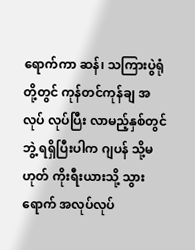ရောက်ကာ ဆန်၊ သကြားပွဲရုံတို့တွင် ကုန်တင်ကုန်ချ အလုပ် လုပ်ပြီး လာမည့်နှစ်တွင် ဘွဲ့ ရရှိပြီးပါက ဂျပန် သို့မဟုတ် ကိုးရီးယားသို့ သွားရောက် အလုပ်လုပ်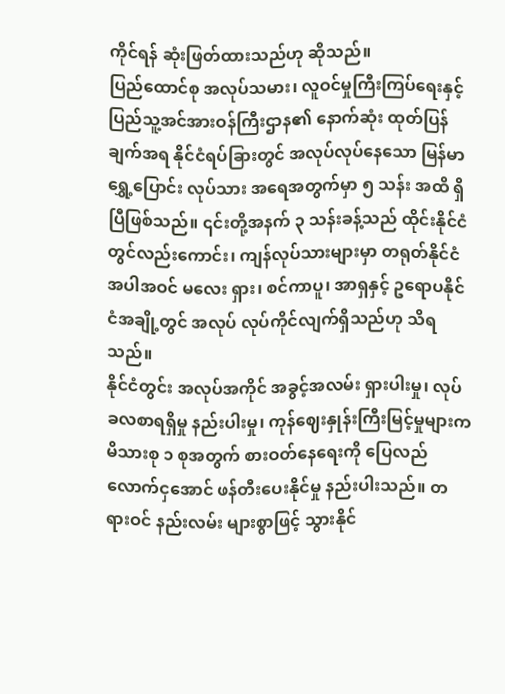ကိုင်ရန် ဆုံးဖြတ်ထားသည်ဟု ဆိုသည်။
ပြည်ထောင်စု အလုပ်သမား၊ လူဝင်မှုကြီးကြပ်ရေးနှင့် ပြည်သူ့အင်အားဝန်ကြီးဌာန၏ နောက်ဆုံး ထုတ်ပြန်ချက်အရ နိုင်ငံရပ်ခြားတွင် အလုပ်လုပ်နေသော မြန်မာရွှေ့ပြောင်း လုပ်သား အရေအတွက်မှာ ၅ သန်း အထိ ရှိပြီဖြစ်သည်။ ၎င်းတို့အနက် ၃ သန်းခန့်သည် ထိုင်းနိုင်ငံတွင်လည်းကောင်း၊ ကျန်လုပ်သားများမှာ တရုတ်နိုင်ငံ အပါအဝင် မလေး ရှား၊ စင်ကာပူ၊ အာရှနှင့် ဥရောပနိုင်ငံအချို့တွင် အလုပ် လုပ်ကိုင်လျက်ရှိသည်ဟု သိရသည်။
နိုင်ငံတွင်း အလုပ်အကိုင် အခွင့်အလမ်း ရှားပါးမှု၊ လုပ်ခလစာရရှိမှု နည်းပါးမှု၊ ကုန်ဈေးနှုန်းကြီးမြင့်မှုများက မိသားစု ၁ စုအတွက် စားဝတ်နေရေးကို ပြေလည် လောက်ငှအောင် ဖန်တီးပေးနိုင်မှု နည်းပါးသည်။ တရားဝင် နည်းလမ်း များစွာဖြင့် သွားနိုင်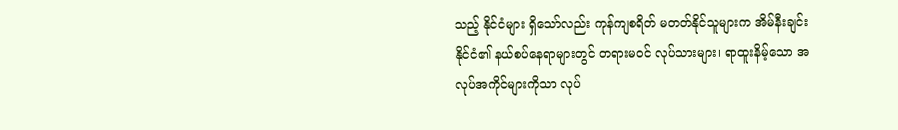သည့် နိုင်ငံများ ရှိသော်လည်း ကုန်ကျစရိတ် မတတ်နိုင်သူများက အိမ်နီးချင်း နိုင်ငံ၏ နယ်စပ်နေရာများတွင် တရားမဝင် လုပ်သားများ၊ ရာထူးနိမ့်သော အလုပ်အကိုင်များကိုသာ လုပ်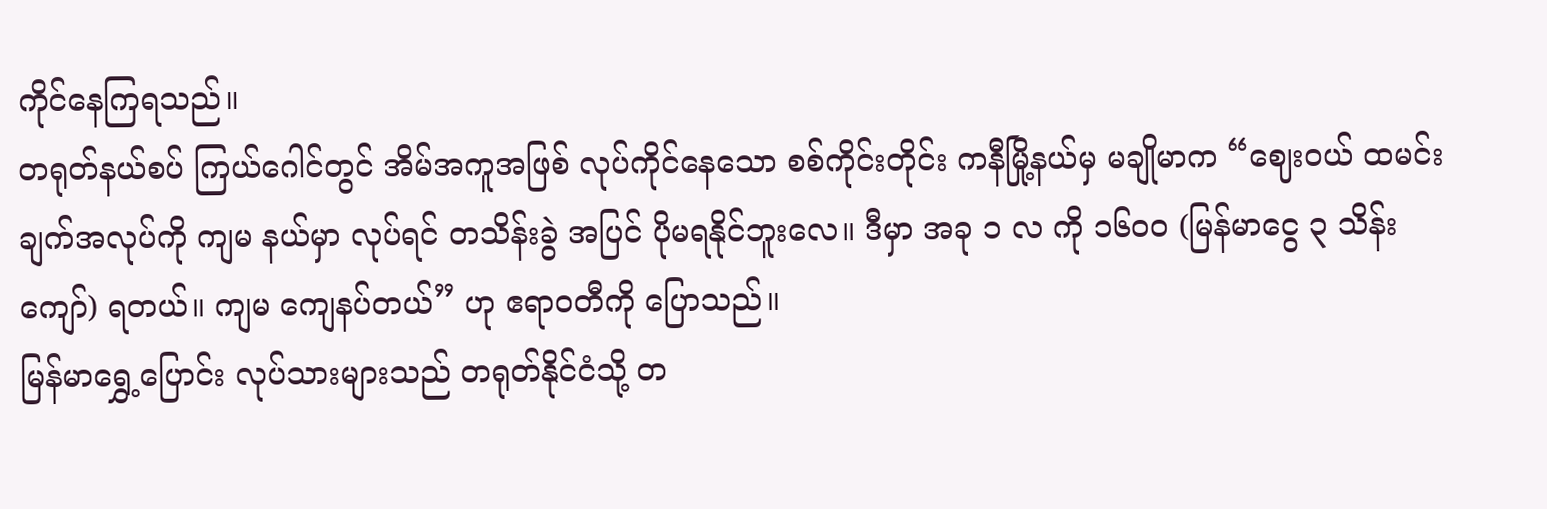ကိုင်နေကြရသည်။
တရုတ်နယ်စပ် ကြယ်ဂေါင်တွင် အိမ်အကူအဖြစ် လုပ်ကိုင်နေသော စစ်ကိုင်းတိုင်း ကနီမြို့နယ်မှ မချိုမာက “ဈေးဝယ် ထမင်းချက်အလုပ်ကို ကျမ နယ်မှာ လုပ်ရင် တသိန်းခွဲ အပြင် ပိုမရနိုင်ဘူးလေ။ ဒီမှာ အခု ၁ လ ကို ၁၆၀၀ (မြန်မာငွေ ၃ သိန်းကျော်) ရတယ်။ ကျမ ကျေနပ်တယ်” ဟု ဧရာဝတီကို ပြောသည်။
မြန်မာရွှေ့ပြောင်း လုပ်သားများသည် တရုတ်နိုင်ငံသို့ တ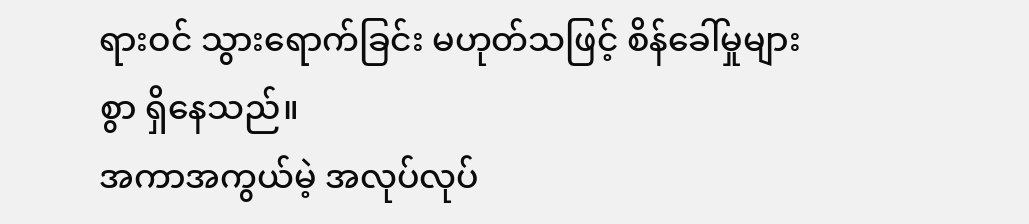ရားဝင် သွားရောက်ခြင်း မဟုတ်သဖြင့် စိန်ခေါ်မှုများစွာ ရှိနေသည်။
အကာအကွယ်မဲ့ အလုပ်လုပ်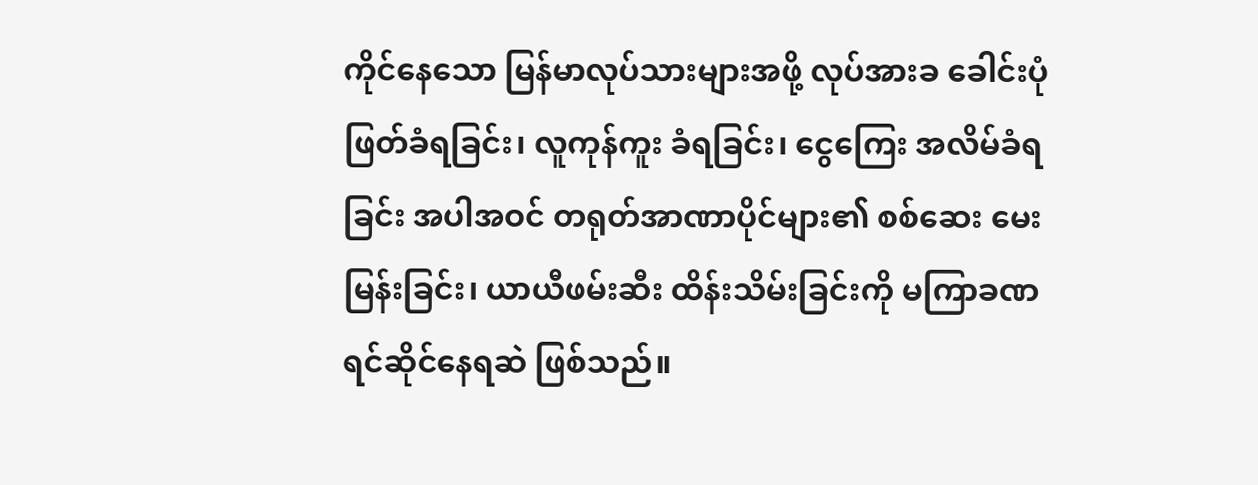ကိုင်နေသော မြန်မာလုပ်သားများအဖို့ လုပ်အားခ ခေါင်းပုံဖြတ်ခံရခြင်း၊ လူကုန်ကူး ခံရခြင်း၊ ငွေကြေး အလိမ်ခံရခြင်း အပါအဝင် တရုတ်အာဏာပိုင်များ၏ စစ်ဆေး မေးမြန်းခြင်း၊ ယာယီဖမ်းဆီး ထိန်းသိမ်းခြင်းကို မကြာခဏ ရင်ဆိုင်နေရဆဲ ဖြစ်သည်။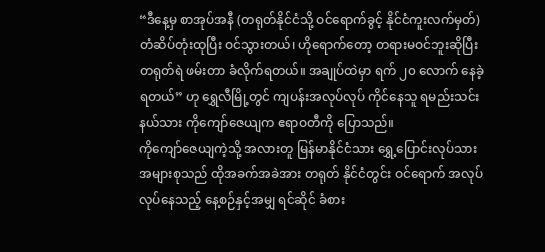“ဒီနေ့မှ စာအုပ်အနီ (တရုတ်နိုင်ငံသို့ ဝင်ရောက်ခွင့် နိုင်ငံကူးလက်မှတ်) တံဆိပ်တုံးထုပြီး ဝင်သွားတယ်၊ ဟိုရောက်တော့ တရားမဝင်ဘူးဆိုပြီး တရုတ်ရဲ ဖမ်းတာ ခံလိုက်ရတယ်။ အချုပ်ထဲမှာ ရက် ၂၀ လောက် နေခဲ့ရတယ်” ဟု ရွှေလီမြို့တွင် ကျပန်းအလုပ်လုပ် ကိုင်နေသူ ရမည်းသင်းနယ်သား ကိုကျော်ဇေယျက ဧရာဝတီကို ပြောသည်။
ကိုကျော်ဇေယျကဲ့သို့ အလားတူ မြန်မာနိုင်ငံသား ရွှေ့ပြောင်းလုပ်သား အများစုသည် ထိုအခက်အခဲအား တရုတ် နိုင်ငံတွင်း ဝင်ရောက် အလုပ်လုပ်နေသည့် နေ့စဉ်နှင့်အမျှ ရင်ဆိုင် ခံစား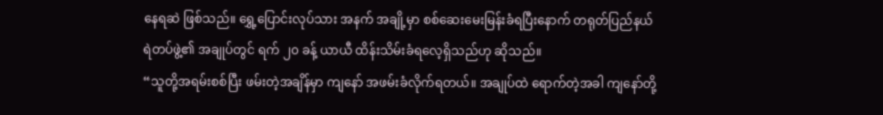နေရဆဲ ဖြစ်သည်။ ရွှေ့ပြောင်းလုပ်သား အနက် အချို့မှာ စစ်ဆေးမေးမြန်းခံရပြီးနောက် တရုတ်ပြည်နယ်ရဲတပ်ဖွဲ့၏ အချုပ်တွင် ရက် ၂၀ ခန့် ယာယီ ထိန်းသိမ်းခံရလေ့ရှိသည်ဟု ဆိုသည်။
“သူတို့အရမ်းစစ်ပြီး ဖမ်းတဲ့အချိန်မှာ ကျနော် အဖမ်းခံလိုက်ရတယ်။ အချုပ်ထဲ ရောက်တဲ့အခါ ကျနော်တို့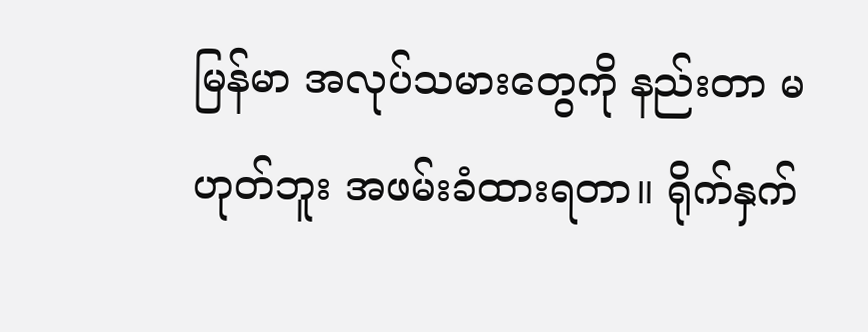မြန်မာ အလုပ်သမားတွေကို နည်းတာ မဟုတ်ဘူး အဖမ်းခံထားရတာ။ ရိုက်နှက်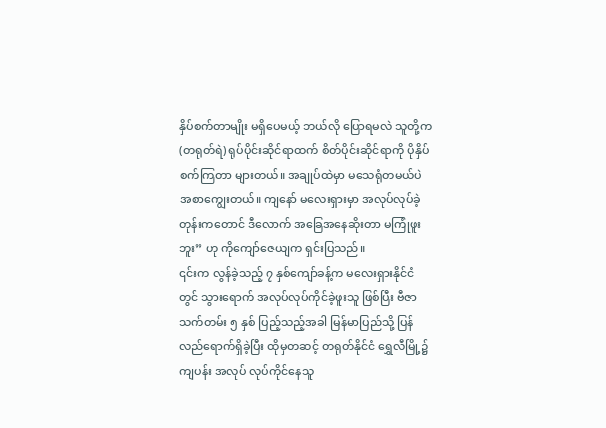နှိပ်စက်တာမျိုး မရှိပေမယ့် ဘယ်လို ပြောရမလဲ သူတို့က (တရုတ်ရဲ) ရုပ်ပိုင်းဆိုင်ရာထက် စိတ်ပိုင်းဆိုင်ရာကို ပိုနှိပ်စက်ကြတာ များတယ်။ အချုပ်ထဲမှာ မသေရုံတမယ်ပဲ အစာကျွေးတယ်။ ကျနော် မလေးရှားမှာ အလုပ်လုပ်ခဲ့တုန်းကတောင် ဒီလောက် အခြေအနေဆိုးတာ မကြုံဖူးဘူး” ဟု ကိုကျော်ဇေယျက ရှင်းပြသည်။
၎င်းက လွန်ခဲ့သည့် ၇ နှစ်ကျော်ခန့်က မလေးရှားနိုင်ငံတွင် သွားရောက် အလုပ်လုပ်ကိုင်ခဲ့ဖူးသူ ဖြစ်ပြီး ဗီဇာ သက်တမ်း ၅ နှစ် ပြည့်သည့်အခါ မြန်မာပြည်သို့ ပြန်လည်ရောက်ရှိခဲ့ပြီး ထိုမှတဆင့် တရုတ်နိုင်ငံ ရွှေလီမြို့၌ ကျပန်း အလုပ် လုပ်ကိုင်နေသူ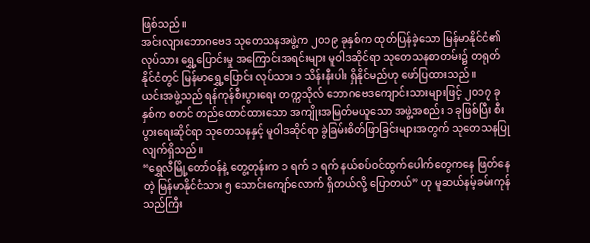ဖြစ်သည်။
အင်းလျားဘောဂဗေဒ သုတေသနအဖွဲ့က ၂၀၁၉ ခုနှစ်က ထုတ်ပြန်ခဲ့သော မြန်မာနိုင်ငံ၏ လုပ်သား ရွှေ့ပြောင်းမှု အကြောင်းအရင်းများ မူဝါဒဆိုင်ရာ သုတေသနစာတမ်း၌ တရုတ်နိုင်ငံတွင် မြန်မာရွှေ့ပြောင်း လုပ်သား ၁ သိန်းနီးပါး ရှိနိုင်မည်ဟု ဖော်ပြထားသည်။
ယင်းအဖွဲ့သည် ရန်ကုန်စီးပွားရေး တက္ကသိုလ် ဘောဂဗေဒကျောင်းသားများဖြင့် ၂၀၁၇ ခုနှစ်က စတင် တည်ထောင်ထားသော အကျိုးအမြတ်မယူသော အဖွဲ့အစည်း ၁ ခုဖြစ်ပြီး စီးပွားရေးဆိုင်ရာ သုတေသနနှင့် မူဝါဒဆိုင်ရာ ခွဲခြမ်းစိတ်ဖြာခြင်းများအတွက် သုတေသနပြုလျက်ရှိသည်။
“ရွှေလီမြို့တော်ဝန်နဲ့ တွေ့တုန်းက ၁ ရက် ၁ ရက် နယ်စပ်ဝင်ထွက်ပေါက်တွေကနေ ဖြတ်နေတဲ့ မြန်မာနိုင်ငံသား ၅ သောင်းကျော်လောက် ရှိတယ်လို့ ပြောတယ်” ဟု မူဆယ်နမ့်ခမ်းကုန်သည်ကြီး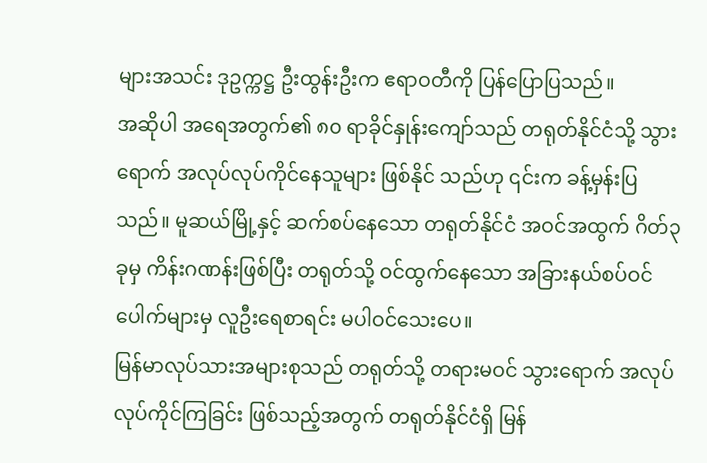များအသင်း ဒုဥက္ကဋ္ဌ ဦးထွန်းဦးက ဧရာဝတီကို ပြန်ပြောပြသည်။
အဆိုပါ အရေအတွက်၏ ၈၀ ရာခိုင်နှုန်းကျော်သည် တရုတ်နိုင်ငံသို့ သွားရောက် အလုပ်လုပ်ကိုင်နေသူများ ဖြစ်နိုင် သည်ဟု ၎င်းက ခန့်မှန်းပြသည်။ မူဆယ်မြို့နှင့် ဆက်စပ်နေသော တရုတ်နိုင်ငံ အဝင်အထွက် ဂိတ်၃ ခုမှ ကိန်းဂဏန်းဖြစ်ပြီး တရုတ်သို့ ဝင်ထွက်နေသော အခြားနယ်စပ်ဝင်ပေါက်များမှ လူဦးရေစာရင်း မပါဝင်သေးပေ။
မြန်မာလုပ်သားအများစုသည် တရုတ်သို့ တရားမဝင် သွားရောက် အလုပ်လုပ်ကိုင်ကြခြင်း ဖြစ်သည့်အတွက် တရုတ်နိုင်ငံရှိ မြန်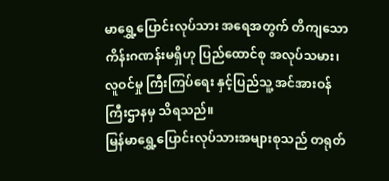မာရွှေ့ပြောင်းလုပ်သား အရေအတွက် တိကျသော ကိန်းဂဏန်းမရှိဟု ပြည်ထောင်စု အလုပ်သမား၊ လူဝင်မှု ကြီးကြပ်ရေး နှင့်ပြည်သူ့ အင်အားဝန်ကြီးဌာနမှ သိရသည်။
မြန်မာရွှေ့ပြောင်းလုပ်သားအများစုသည် တရုတ်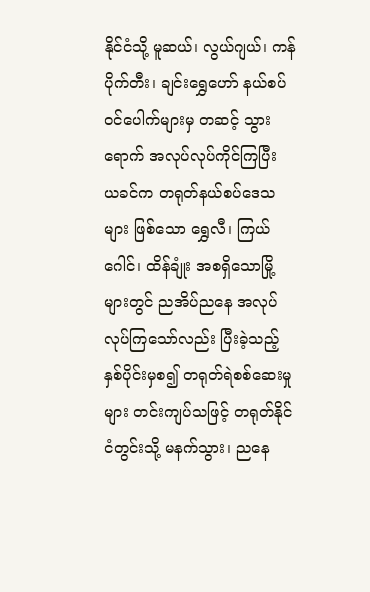နိုင်ငံသို့ မူဆယ်၊ လွယ်ဂျယ်၊ ကန်ပိုက်တီး၊ ချင်းရွှေဟော် နယ်စပ် ဝင်ပေါက်များမှ တဆင့် သွားရောက် အလုပ်လုပ်ကိုင်ကြပြီး ယခင်က တရုတ်နယ်စပ်ဒေသများ ဖြစ်သော ရွှေလီ၊ ကြယ်ဂေါင်၊ ထိန်ချုံး အစရှိသောမြို့များတွင် ညအိပ်ညနေ အလုပ်လုပ်ကြသော်လည်း ပြီးခဲ့သည့်နှစ်ပိုင်းမှစ၍ တရုတ်ရဲစစ်ဆေးမှုများ တင်းကျပ်သဖြင့် တရုတ်နိုင်ငံတွင်းသို့ မနက်သွား၊ ညနေ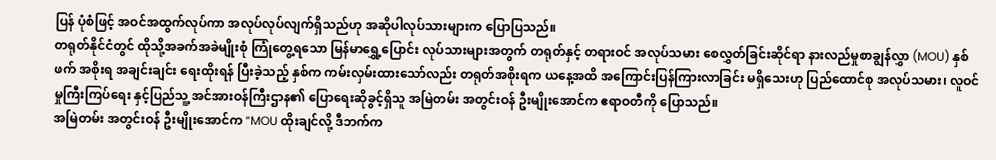ပြန် ပုံစံဖြင့် အဝင်အထွက်လုပ်ကာ အလုပ်လုပ်လျက်ရှိသည်ဟု အဆိုပါလုပ်သားများက ပြောပြသည်။
တရုတ်နိုင်ငံတွင် ထိုသို့အခက်အခဲမျိုးစုံ ကြုံတွေ့ရသော မြန်မာရွှေ့ပြောင်း လုပ်သားများအတွက် တရုတ်နှင့် တရားဝင် အလုပ်သမား စေလွှတ်ခြင်းဆိုင်ရာ နားလည်မှုစာချွန်လွှာ (MOU) နှစ်ဖက် အစိုးရ အချင်းချင်း ရေးထိုးရန် ပြီးခဲ့သည့် နှစ်က ကမ်းလှမ်းထားသော်လည်း တရုတ်အစိုးရက ယနေ့အထိ အကြောင်းပြန်ကြားလာခြင်း မရှိသေးဟု ပြည်ထောင်စု အလုပ်သမား၊ လူဝင်မှုကြီးကြပ်ရေး နှင့်ပြည်သူ့ အင်အားဝန်ကြီးဌာန၏ ပြောရေးဆိုခွင့်ရှိသူ အမြဲတမ်း အတွင်းဝန် ဦးမျိုးအောင်က ဧရာဝတီကို ပြောသည်။
အမြဲတမ်း အတွင်းဝန် ဦးမျိုးအောင်က “MOU ထိုးချင်လို့ ဒီဘက်က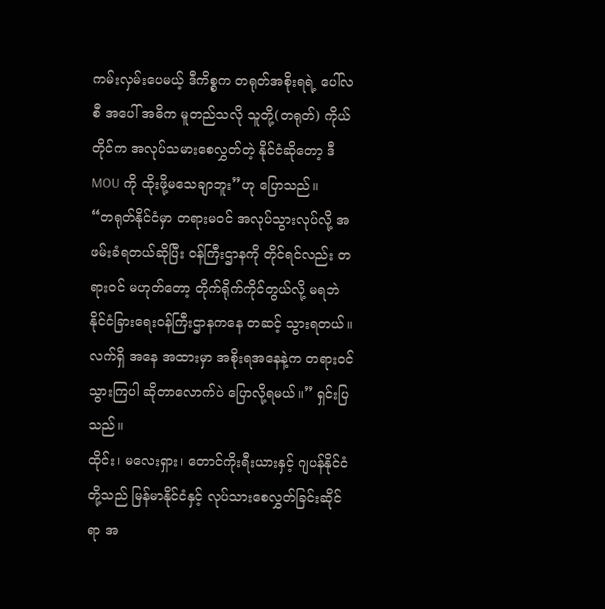ကမ်းလှမ်းပေမယ့် ဒီကိစ္စက တရုတ်အစိုးရရဲ့ ပေါ်လစီ အပေါ် အဓိက မူတည်သလို သူတို့(တရုတ်) ကိုယ်တိုင်က အလုပ်သမားစေလွှတ်တဲ့ နိုင်ငံဆိုတော့ ဒီ MOU ကို ထိုးဖို့မသေချာဘူး”ဟု ပြောသည်။
“တရုတ်နိုင်ငံမှာ တရားမဝင် အလုပ်သွားလုပ်လို့ အဖမ်းခံရတယ်ဆိုပြီး ဝန်ကြီးဌာနကို တိုင်ရင်လည်း တရားဝင် မဟုတ်တော့ တိုက်ရိုက်ကိုင်တွယ်လို့ မရဘဲ နိုင်ငံခြားရေးဝန်ကြီးဌာနကနေ တဆင့် သွားရတယ်။ လက်ရှိ အနေ အထားမှာ အစိုးရအနေနဲ့က တရားဝင်သွားကြပါ ဆိုတာလောက်ပဲ ပြောလို့ရမယ်။” ရှင်းပြသည်။
ထိုင်း၊ မလေးရှား၊ တောင်ကိုးရီးယားနှင့် ဂျပန်နိုင်ငံတို့သည် မြန်မာနိုင်ငံနှင့် လုပ်သားစေလွှတ်ခြင်းဆိုင်ရာ အ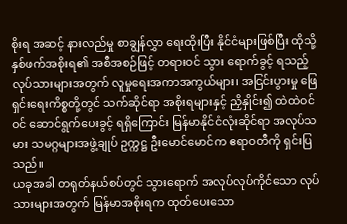စိုးရ အဆင့် နားလည်မှု စာချွန်လွှာ ရေးထိုးပြီး နိုင်ငံများဖြစ်ပြီး ထိုသို့ နှစ်ဖက်အစိုးရ၏ အစီအစဉ်ဖြင့် တရားဝင် သွား ရောက်ခွင့် ရသည့် လုပ်သားများအတွက် လူမှုရေးအကာအကွယ်များ၊ အငြင်းပွားမှု ဖြေရှင်းရေးကိစ္စတို့တွင် သက်ဆိုင်ရာ အစိုးရများနှင့် ညှိနှိုင်း၍ ထဲထဲဝင်ဝင် ဆောင်ရွက်ပေးခွင့် ရရှိကြောင်း မြန်မာနိုင်ငံလုံးဆိုင်ရာ အလုပ်သမား သမဂ္ဂများအဖွဲ့ချုပ် ဥက္ကဋ္ဌ ဦးမောင်မောင်က ဧရာဝတီကို ရှင်းပြသည်။
ယခုအခါ တရုတ်နယ်စပ်တွင် သွားရောက် အလုပ်လုပ်ကိုင်သော လုပ်သားများအတွက် မြန်မာအစိုးရက ထုတ်ပေးသော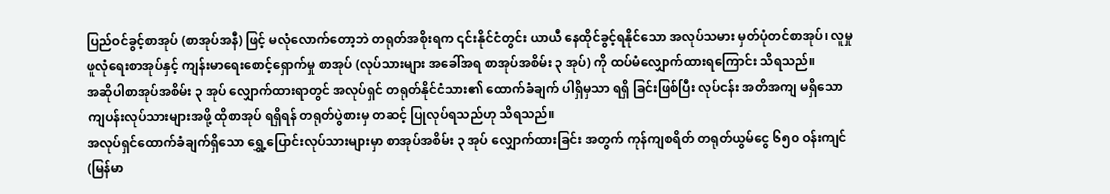ပြည်ဝင်ခွင့်စာအုပ် (စာအုပ်အနီ) ဖြင့် မလုံလောက်တော့ဘဲ တရုတ်အစိုးရက ၎င်းနိုင်ငံတွင်း ယာယီ နေထိုင်ခွင့်ရနိုင်သော အလုပ်သမား မှတ်ပုံတင်စာအုပ်၊ လူမှုဖူလုံရေးစာအုပ်နှင့် ကျန်းမာရေးစောင့်ရှောက်မှု စာအုပ် (လုပ်သားများ အခေါ်အရ စာအုပ်အစိမ်း ၃ အုပ်) ကို ထပ်မံလျှောက်ထားရကြောင်း သိရသည်။
အဆိုပါစာအုပ်အစိမ်း ၃ အုပ် လျှောက်ထားရာတွင် အလုပ်ရှင် တရုတ်နိုင်ငံသား၏ ထောက်ခံချက် ပါရှိမှသာ ရရှိ ခြင်းဖြစ်ပြီး လုပ်ငန်း အတိအကျ မရှိသော ကျပန်းလုပ်သားများအဖို့ ထိုစာအုပ် ရရှိရန် တရုတ်ပွဲစားမှ တဆင့် ပြုလုပ်ရသည်ဟု သိရသည်။
အလုပ်ရှင်ထောက်ခံချက်ရှိသော ရွှေ့ပြောင်းလုပ်သားများမှာ စာအုပ်အစိမ်း ၃ အုပ် လျှောက်ထားခြင်း အတွက် ကုန်ကျစရိတ် တရုတ်ယွမ်ငွေ ၆၅၀ ဝန်းကျင် (မြန်မာ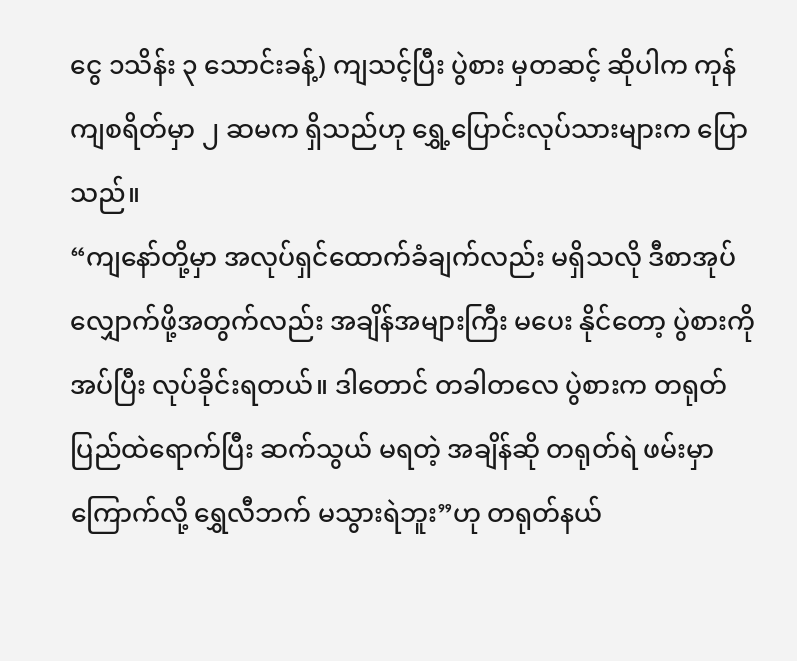ငွေ ၁သိန်း ၃ သောင်းခန့်) ကျသင့်ပြီး ပွဲစား မှတဆင့် ဆိုပါက ကုန်ကျစရိတ်မှာ ၂ ဆမက ရှိသည်ဟု ရွှေ့ပြောင်းလုပ်သားများက ပြောသည်။
“ကျနော်တို့မှာ အလုပ်ရှင်ထောက်ခံချက်လည်း မရှိသလို ဒီစာအုပ်လျှောက်ဖို့အတွက်လည်း အချိန်အများကြီး မပေး နိုင်တော့ ပွဲစားကိုအပ်ပြီး လုပ်ခိုင်းရတယ်။ ဒါတောင် တခါတလေ ပွဲစားက တရုတ်ပြည်ထဲရောက်ပြီး ဆက်သွယ် မရတဲ့ အချိန်ဆို တရုတ်ရဲ ဖမ်းမှာကြောက်လို့ ရွှေလီဘက် မသွားရဲဘူး”ဟု တရုတ်နယ်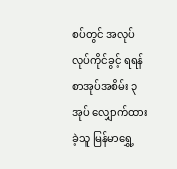စပ်တွင် အလုပ် လုပ်ကိုင်ခွင့် ရရန် စာအုပ်အစိမ်း ၃ အုပ် လျှောက်ထားခဲ့သူ မြန်မာရွှေ့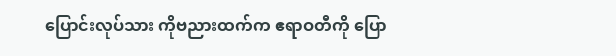ပြောင်းလုပ်သား ကိုဗညားထက်က ဧရာဝတီကို ပြော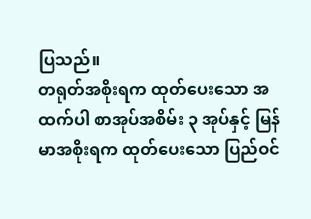ပြသည်။
တရုတ်အစိုးရက ထုတ်ပေးသော အထက်ပါ စာအုပ်အစိမ်း ၃ အုပ်နှင့် မြန်မာအစိုးရက ထုတ်ပေးသော ပြည်ဝင်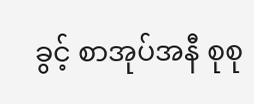ခွင့် စာအုပ်အနီ စုစု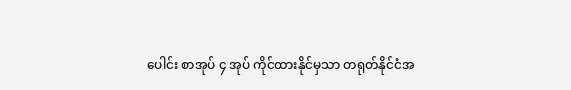ပေါင်း စာအုပ် ၄ အုပ် ကိုင်ထားနိုင်မှသာ တရုတ်နိုင်ငံအ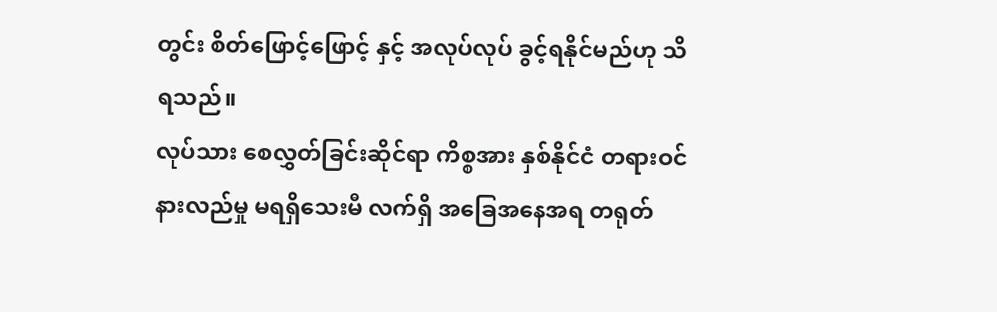တွင်း စိတ်ဖြောင့်ဖြောင့် နှင့် အလုပ်လုပ် ခွင့်ရနိုင်မည်ဟု သိရသည်။
လုပ်သား စေလွှတ်ခြင်းဆိုင်ရာ ကိစ္စအား နှစ်နိုင်ငံ တရားဝင် နားလည်မှု မရရှိသေးမီ လက်ရှိ အခြေအနေအရ တရုတ်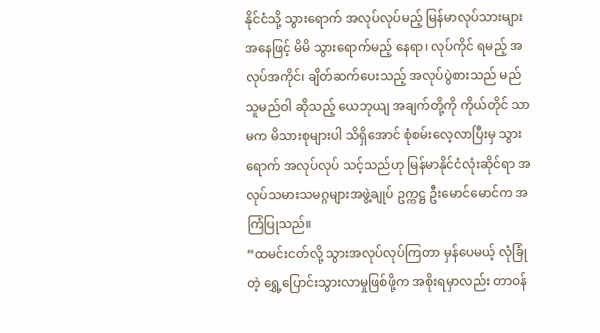နိုင်ငံသို့ သွားရောက် အလုပ်လုပ်မည့် မြန်မာလုပ်သားများ အနေဖြင့် မိမိ သွားရောက်မည့် နေရာ၊ လုပ်ကိုင် ရမည့် အလုပ်အကိုင်၊ ချိတ်ဆက်ပေးသည့် အလုပ်ပွဲစားသည် မည်သူမည်ဝါ ဆိုသည့် ယေဘုယျ အချက်တို့ကို ကိုယ်တိုင် သာမက မိသားစုများပါ သိရှိအောင် စုံစမ်းလေ့လာပြီးမှ သွားရောက် အလုပ်လုပ် သင့်သည်ဟု မြန်မာနိုင်ငံလုံးဆိုင်ရာ အလုပ်သမားသမဂ္ဂများအဖွဲ့ချုပ် ဥက္ကဋ္ဌ ဦးမောင်မောင်က အကြံပြုသည်။
“ထမင်းငတ်လို့ သွားအလုပ်လုပ်ကြတာ မှန်ပေမယ့် လုံခြုံတဲ့ ရွှေ့ပြောင်းသွားလာမှုဖြစ်ဖို့က အစိုးရမှာလည်း တာဝန်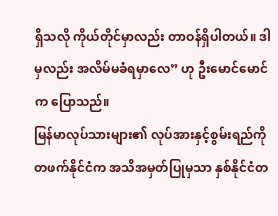ရှိသလို ကိုယ်တိုင်မှာလည်း တာဝန်ရှိပါတယ်။ ဒါမှလည်း အလိမ်မခံရမှာလေ” ဟု ဦးမောင်မောင်က ပြောသည်။
မြန်မာလုပ်သားများ၏ လုပ်အားနှင့်စွမ်းရည်ကို တဖက်နိုင်ငံက အသိအမှတ်ပြုမှသာ နှစ်နိုင်ငံတ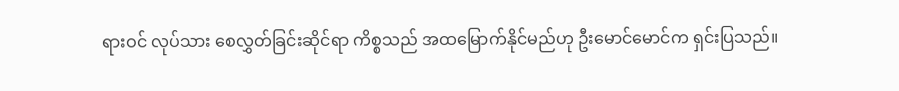ရားဝင် လုပ်သား စေလွှတ်ခြင်းဆိုင်ရာ ကိစ္စသည် အထမြောက်နိုင်မည်ဟု ဦးမောင်မောင်က ရှင်းပြသည်။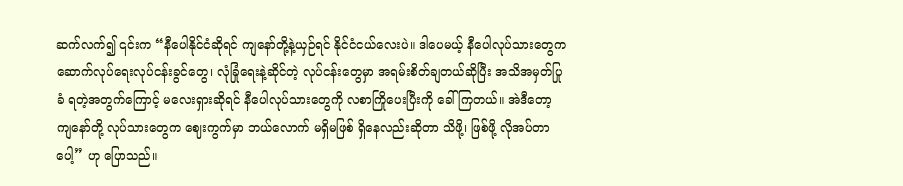ဆက်လက်၍ ၎င်းက “နီပေါနိုင်ငံဆိုရင် ကျနော်တို့နဲ့ယှဉ်ရင် နိုင်ငံငယ်လေးပဲ။ ဒါပေမယ့် နီပေါလုပ်သားတွေက ဆောက်လုပ်ရေးလုပ်ငန်းခွင်တွေ၊ လုံခြုံရေးနဲ့ဆိုင်တဲ့ လုပ်ငန်းတွေမှာ အရမ်းစိတ်ချတယ်ဆိုပြီး အသိအမှတ်ပြုခံ ရတဲ့အတွက်ကြောင့် မလေးရှားဆိုရင် နီပေါလုပ်သားတွေကို လစာကြိုပေးပြီးကို ခေါ်ကြတယ်။ အဲဒီတော့ ကျနော်တို့ လုပ်သားတွေက ဈေးကွက်မှာ ဘယ်လောက် မရှိမဖြစ် ရှိနေလည်းဆိုတာ သိဖို့၊ ဖြစ်ဖို့ လိုအပ်တာပေါ့” ဟု ပြောသည်။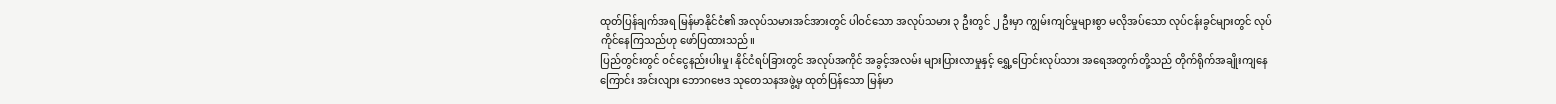ထုတ်ပြန်ချက်အရ မြန်မာနိုင်ငံ၏ အလုပ်သမားအင်အားတွင် ပါဝင်သော အလုပ်သမား ၃ ဦးတွင် ၂ ဦးမှာ ကျွမ်းကျင်မှုများစွာ မလိုအပ်သော လုပ်ငန်းခွင်များတွင် လုပ်ကိုင်နေကြသည်ဟု ဖော်ပြထားသည်။
ပြည်တွင်းတွင် ဝင်ငွေနည်းပါးမှု၊ နိုင်ငံရပ်ခြားတွင် အလုပ်အကိုင် အခွင့်အလမ်း များပြားလာမှုနှင့် ရွှေ့ပြောင်းလုပ်သား အရေအတွက်တို့သည် တိုက်ရိုက်အချိုးကျနေကြောင်း အင်းလျား ဘောဂဗေဒ သုတေသနအဖွဲ့မှ ထုတ်ပြန်သော မြန်မာ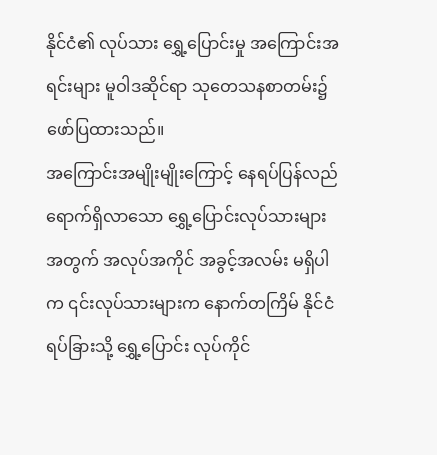နိုင်ငံ၏ လုပ်သား ရွှေ့ပြောင်းမှု အကြောင်းအရင်းများ မူဝါဒဆိုင်ရာ သုတေသနစာတမ်း၌ ဖော်ပြထားသည်။
အကြောင်းအမျိုးမျိုးကြောင့် နေရပ်ပြန်လည်ရောက်ရှိလာသော ရွှေ့ပြောင်းလုပ်သားများအတွက် အလုပ်အကိုင် အခွင့်အလမ်း မရှိပါက ၎င်းလုပ်သားများက နောက်တကြိမ် နိုင်ငံရပ်ခြားသို့ ရွှေ့ပြောင်း လုပ်ကိုင်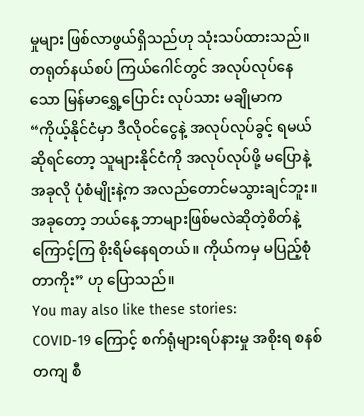မှုများ ဖြစ်လာဖွယ်ရှိသည်ဟု သုံးသပ်ထားသည်။
တရုတ်နယ်စပ် ကြယ်ဂေါင်တွင် အလုပ်လုပ်နေသော မြန်မာရွှေ့ပြောင်း လုပ်သား မချိုမာက “ကိုယ့်နိုင်ငံမှာ ဒီလိုဝင်ငွေနဲ့ အလုပ်လုပ်ခွင့် ရမယ်ဆိုရင်တော့ သူများနိုင်ငံကို အလုပ်လုပ်ဖို့ မပြောနဲ့ အခုလို ပုံစံမျိုးနဲ့က အလည်တောင်မသွားချင်ဘူး။ အခုတော့ ဘယ်နေ့ ဘာများဖြစ်မလဲဆိုတဲ့စိတ်နဲ့ ကြောင့်ကြ စိုးရိမ်နေရတယ်။ ကိုယ်ကမှ မပြည့်စုံတာကိုး” ဟု ပြောသည်။
You may also like these stories:
COVID-19 ကြောင့် စက်ရုံများရပ်နားမှု အစိုးရ စနစ်တကျ စီ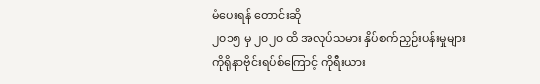မံပေးရန် တောင်းဆို
၂၀၁၅ မှ ၂၀၂၀ ထိ အလုပ်သမား နှိပ်စက်ညှဉ်းပန်းမှုများ
ကိုရိုနာဗိုင်းရပ်စ်ကြောင့် ကိုရီးယား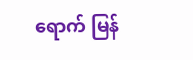ရောက် မြန်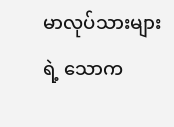မာလုပ်သားများရဲ့ သောက